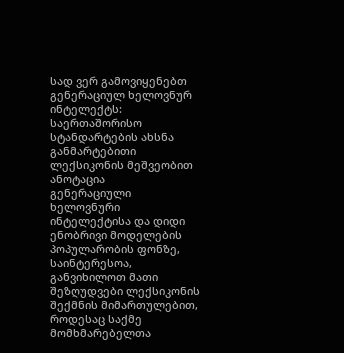სად ვერ გამოვიყენებთ გენერაციულ ხელოვნურ ინტელექტს: საერთაშორისო სტანდარტების ახსნა განმარტებითი ლექსიკონის მეშვეობით
ანოტაცია
გენერაციული ხელოვნური ინტელექტისა და დიდი ენობრივი მოდელების პოპულარობის ფონზე, საინტერესოა, განვიხილოთ მათი შეზღუდვები ლექსიკონის შექმნის მიმართულებით, როდესაც საქმე მომხმარებელთა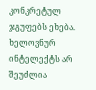კონკრეტულ ჯგუფებს ეხება. ხელოვნურ ინტელექტს არ შეუძლია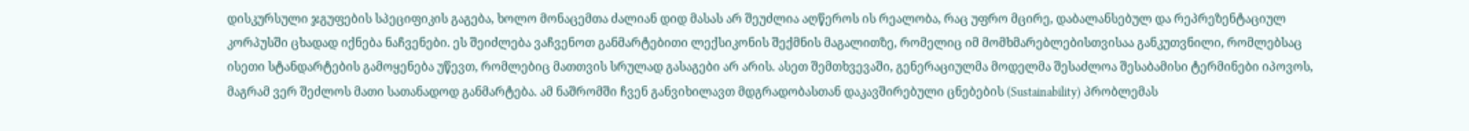დისკურსული ჯგუფების სპეციფიკის გაგება, ხოლო მონაცემთა ძალიან დიდ მასას არ შეუძლია აღწეროს ის რეალობა, რაც უფრო მცირე, დაბალანსებულ და რეპრეზენტაციულ კორპუსში ცხადად იქნება ნაჩვენები. ეს შეიძლება ვაჩვენოთ განმარტებითი ლექსიკონის შექმნის მაგალითზე, რომელიც იმ მომხმარებლებისთვისაა განკუთვნილი, რომლებსაც ისეთი სტანდარტების გამოყენება უწევთ, რომლებიც მათთვის სრულად გასაგები არ არის. ასეთ შემთხვევაში, გენერაციულმა მოდელმა შესაძლოა შესაბამისი ტერმინები იპოვოს, მაგრამ ვერ შეძლოს მათი სათანადოდ განმარტება. ამ ნაშრომში ჩვენ განვიხილავთ მდგრადობასთან დაკავშირებული ცნებების (Sustainability) პრობლემას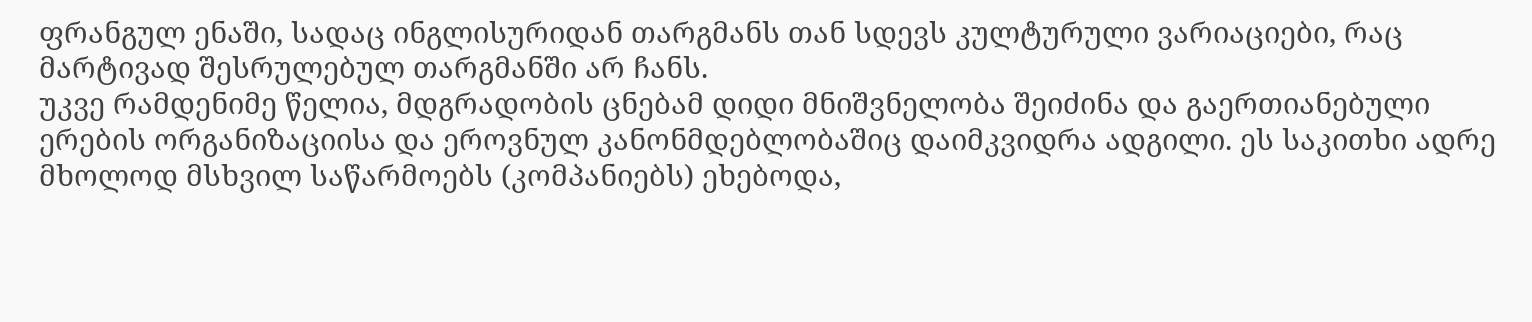ფრანგულ ენაში, სადაც ინგლისურიდან თარგმანს თან სდევს კულტურული ვარიაციები, რაც მარტივად შესრულებულ თარგმანში არ ჩანს.
უკვე რამდენიმე წელია, მდგრადობის ცნებამ დიდი მნიშვნელობა შეიძინა და გაერთიანებული ერების ორგანიზაციისა და ეროვნულ კანონმდებლობაშიც დაიმკვიდრა ადგილი. ეს საკითხი ადრე მხოლოდ მსხვილ საწარმოებს (კომპანიებს) ეხებოდა,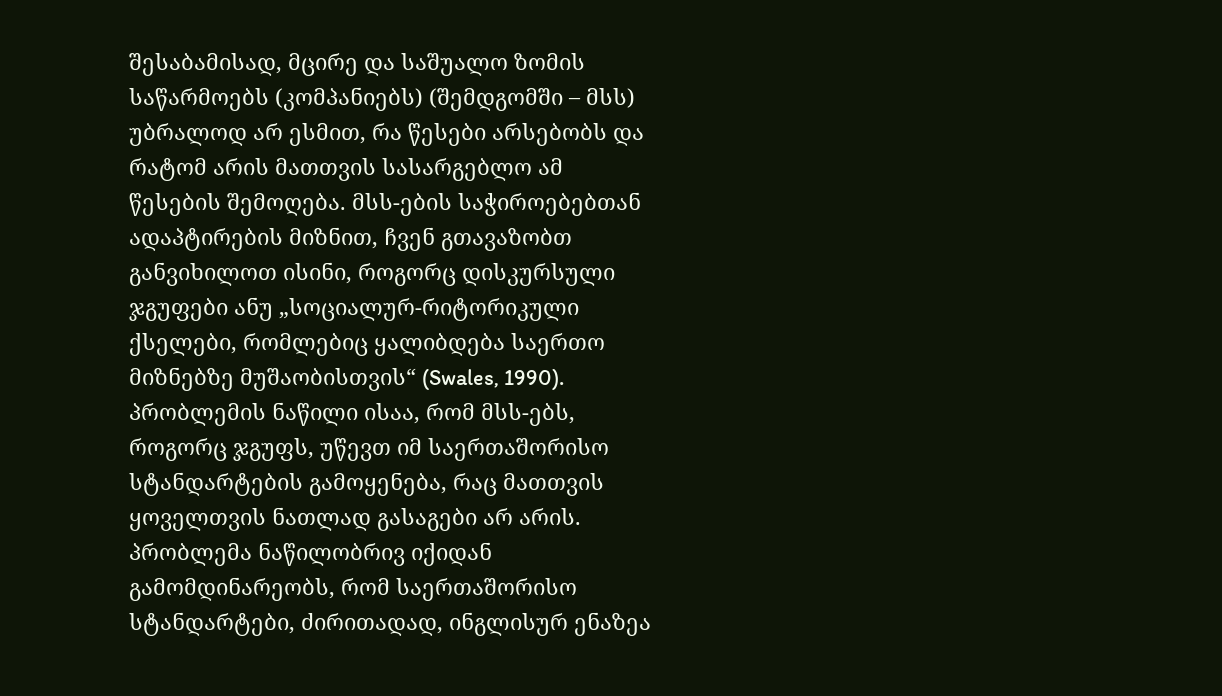შესაბამისად, მცირე და საშუალო ზომის საწარმოებს (კომპანიებს) (შემდგომში – მსს) უბრალოდ არ ესმით, რა წესები არსებობს და რატომ არის მათთვის სასარგებლო ამ წესების შემოღება. მსს-ების საჭიროებებთან ადაპტირების მიზნით, ჩვენ გთავაზობთ განვიხილოთ ისინი, როგორც დისკურსული ჯგუფები ანუ „სოციალურ-რიტორიკული ქსელები, რომლებიც ყალიბდება საერთო მიზნებზე მუშაობისთვის“ (Swales, 1990). პრობლემის ნაწილი ისაა, რომ მსს-ებს, როგორც ჯგუფს, უწევთ იმ საერთაშორისო სტანდარტების გამოყენება, რაც მათთვის ყოველთვის ნათლად გასაგები არ არის. პრობლემა ნაწილობრივ იქიდან გამომდინარეობს, რომ საერთაშორისო სტანდარტები, ძირითადად, ინგლისურ ენაზეა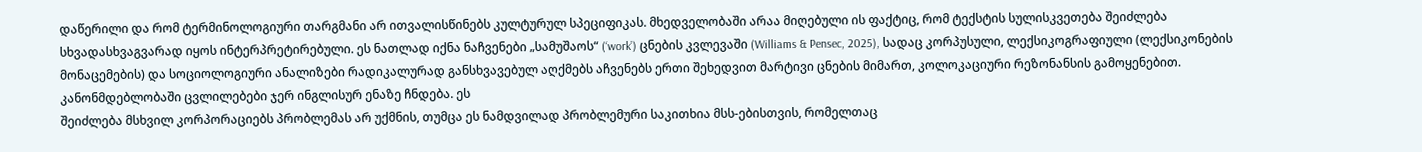დაწერილი და რომ ტერმინოლოგიური თარგმანი არ ითვალისწინებს კულტურულ სპეციფიკას. მხედველობაში არაა მიღებული ის ფაქტიც, რომ ტექსტის სულისკვეთება შეიძლება სხვადასხვაგვარად იყოს ინტერპრეტირებული. ეს ნათლად იქნა ნაჩვენები „სამუშაოს“ (‘work’) ცნების კვლევაში (Williams & Pensec, 2025), სადაც კორპუსული, ლექსიკოგრაფიული (ლექსიკონების მონაცემების) და სოციოლოგიური ანალიზები რადიკალურად განსხვავებულ აღქმებს აჩვენებს ერთი შეხედვით მარტივი ცნების მიმართ, კოლოკაციური რეზონანსის გამოყენებით. კანონმდებლობაში ცვლილებები ჯერ ინგლისურ ენაზე ჩნდება. ეს
შეიძლება მსხვილ კორპორაციებს პრობლემას არ უქმნის, თუმცა ეს ნამდვილად პრობლემური საკითხია მსს-ებისთვის, რომელთაც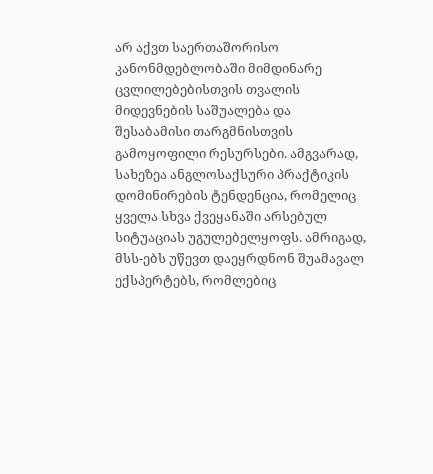არ აქვთ საერთაშორისო კანონმდებლობაში მიმდინარე ცვლილებებისთვის თვალის მიდევნების საშუალება და შესაბამისი თარგმნისთვის გამოყოფილი რესურსები. ამგვარად, სახეზეა ანგლოსაქსური პრაქტიკის დომინირების ტენდენცია, რომელიც ყველა სხვა ქვეყანაში არსებულ სიტუაციას უგულებელყოფს. ამრიგად, მსს-ებს უწევთ დაეყრდნონ შუამავალ ექსპერტებს, რომლებიც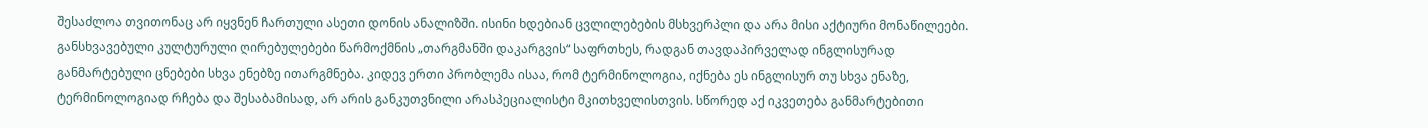შესაძლოა თვითონაც არ იყვნენ ჩართული ასეთი დონის ანალიზში. ისინი ხდებიან ცვლილებების მსხვერპლი და არა მისი აქტიური მონაწილეები. განსხვავებული კულტურული ღირებულებები წარმოქმნის „თარგმანში დაკარგვის“ საფრთხეს, რადგან თავდაპირველად ინგლისურად განმარტებული ცნებები სხვა ენებზე ითარგმნება. კიდევ ერთი პრობლემა ისაა, რომ ტერმინოლოგია, იქნება ეს ინგლისურ თუ სხვა ენაზე, ტერმინოლოგიად რჩება და შესაბამისად, არ არის განკუთვნილი არასპეციალისტი მკითხველისთვის. სწორედ აქ იკვეთება განმარტებითი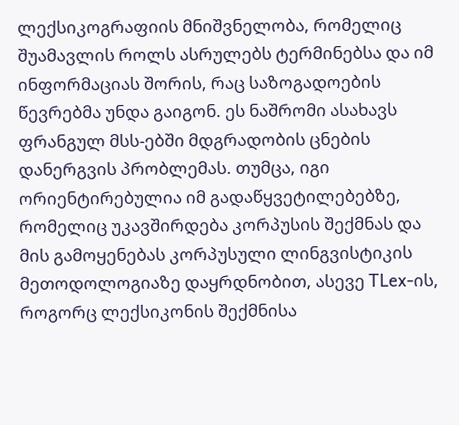ლექსიკოგრაფიის მნიშვნელობა, რომელიც შუამავლის როლს ასრულებს ტერმინებსა და იმ ინფორმაციას შორის, რაც საზოგადოების წევრებმა უნდა გაიგონ. ეს ნაშრომი ასახავს ფრანგულ მსს-ებში მდგრადობის ცნების დანერგვის პრობლემას. თუმცა, იგი ორიენტირებულია იმ გადაწყვეტილებებზე, რომელიც უკავშირდება კორპუსის შექმნას და მის გამოყენებას კორპუსული ლინგვისტიკის მეთოდოლოგიაზე დაყრდნობით, ასევე TLex-ის, როგორც ლექსიკონის შექმნისა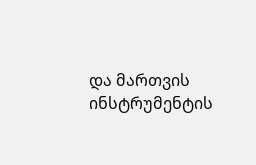და მართვის ინსტრუმენტის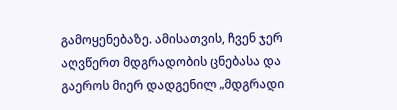გამოყენებაზე. ამისათვის, ჩვენ ჯერ აღვწერთ მდგრადობის ცნებასა და გაეროს მიერ დადგენილ „მდგრადი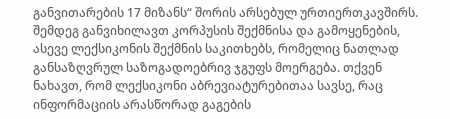განვითარების 17 მიზანს“ შორის არსებულ ურთიერთკავშირს. შემდეგ განვიხილავთ კორპუსის შექმნისა და გამოყენების, ასევე ლექსიკონის შექმნის საკითხებს, რომელიც ნათლად განსაზღვრულ საზოგადოებრივ ჯგუფს მოერგება. თქვენ ნახავთ, რომ ლექსიკონი აბრევიატურებითაა სავსე, რაც ინფორმაციის არასწორად გაგების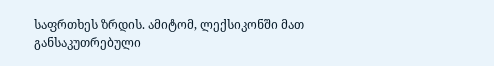საფრთხეს ზრდის. ამიტომ, ლექსიკონში მათ განსაკუთრებული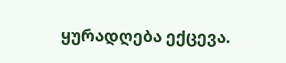ყურადღება ექცევა.